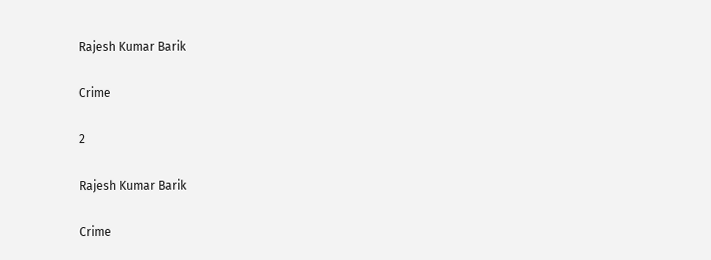Rajesh Kumar Barik

Crime

2

Rajesh Kumar Barik

Crime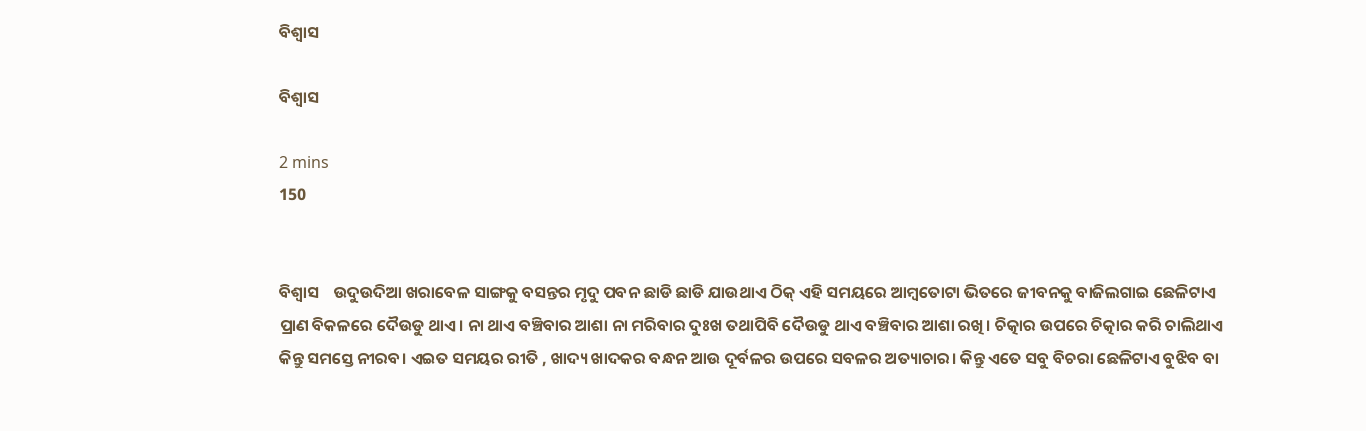ବିଶ୍ୱାସ

ବିଶ୍ୱାସ

2 mins
150


ବିଶ୍ବାସ    ଉଦୁଉଦିଆ ଖରାବେଳ ସାଙ୍ଗକୁ ବସନ୍ତର ମୃଦୁ ପବନ ଛାଡି ଛାଡି ଯାଉଥାଏ ଠିକ୍ ଏହି ସମୟରେ ଆମ୍ବତୋଟା ଭିତରେ ଜୀବନକୁ ବାଜିଲଗାଇ ଛେଳିଟାଏ ପ୍ରାଣ ବିକଳରେ ଦୈଉଡୁ ଥାଏ। ନା ଥାଏ ବଞ୍ଚିବାର ଆଶା ନା ମରିବାର ଦୁଃଖ ତଥାପିବି ଦୈଉଡୁ ଥାଏ ବଞ୍ଚିବାର ଆଶା ରଖି। ଚିତ୍କାର ଉପରେ ଚିତ୍କାର କରି ଚାଲିଥାଏ କିନ୍ତୁ ସମସ୍ତେ ନୀରବ। ଏଇତ ସମୟର ରୀତି , ଖାଦ୍ୟ ଖାଦକର ବନ୍ଧନ ଆଉ ଦୂର୍ବଳର ଉପରେ ସବଳର ଅତ୍ୟାଚାର। କିନ୍ତୁ ଏତେ ସବୁ ବିଚରା ଛେଳିଟାଏ ବୁଝିବ ବା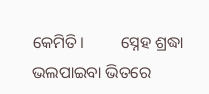କେମିତି।         ସ୍ନେହ ଶ୍ରଦ୍ଧା ଭଲପାଇବା ଭିତରେ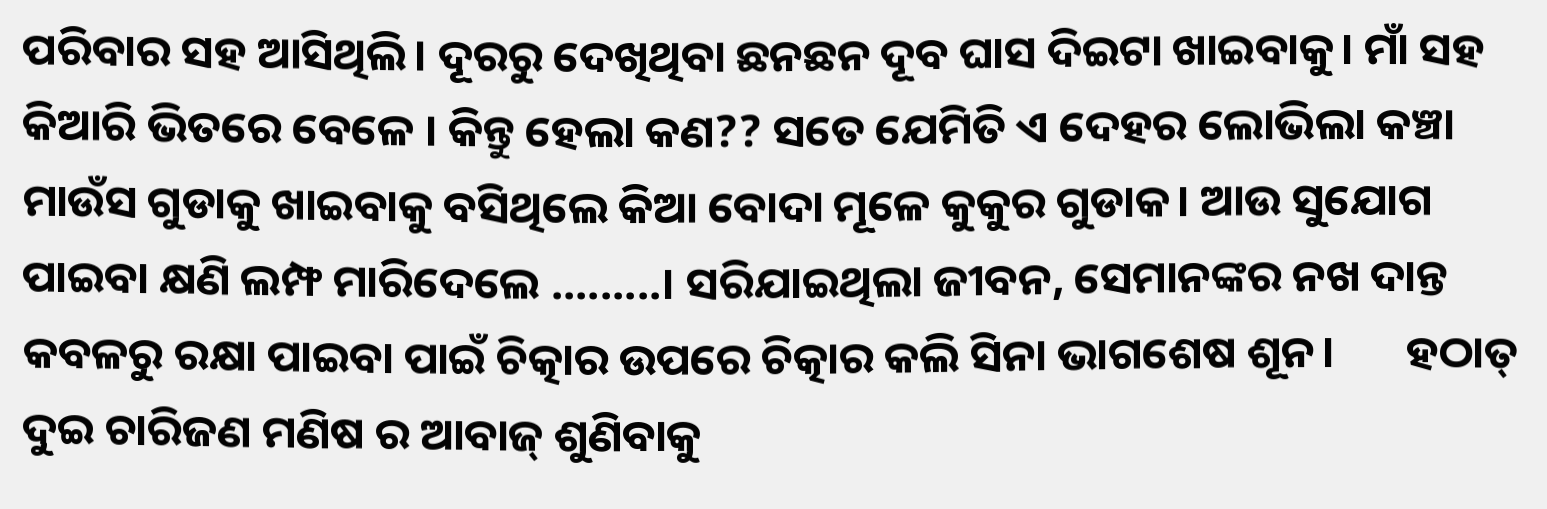ପରିବାର ସହ ଆସିଥିଲି। ଦୂରରୁ ଦେଖିଥିବା ଛନଛନ ଦୂବ ଘାସ ଦିଇଟା ଖାଇବାକୁ। ମାଁ ସହ କିଆରି ଭିତରେ ବେଳେ । କିନ୍ତୁ ହେଲା କଣ?? ସତେ ଯେମିତି ଏ ଦେହର ଲୋଭିଲା କଞ୍ଚା ମାଉଁସ ଗୁଡାକୁ ଖାଇବାକୁ ବସିଥିଲେ କିଆ ବୋଦା ମୂଳେ କୁକୁର ଗୁଡାକ। ଆଉ ସୁଯୋଗ ପାଇବା କ୍ଷଣି ଲମ୍ଫ ମାରିଦେଲେ .........। ସରିଯାଇଥିଲା ଜୀବନ, ସେମାନଙ୍କର ନଖ ଦାନ୍ତ କବଳରୁ ରକ୍ଷା ପାଇବା ପାଇଁ ଚିତ୍କାର ଉପରେ ଚିତ୍କାର କଲି ସିନା ଭାଗଶେଷ ଶୂନ।       ହଠାତ୍ ଦୁଇ ଚାରିଜଣ ମଣିଷ ର ଆବାଜ୍ ଶୁଣିବାକୁ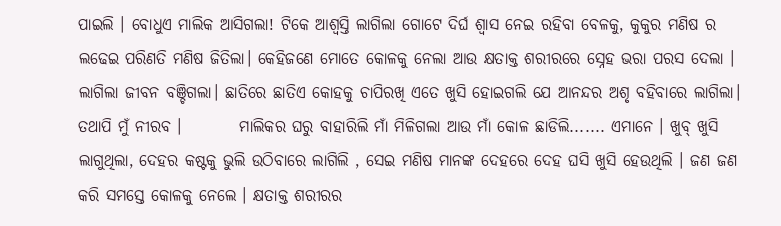ପାଇଲି । ବୋଧୁଏ ମାଲିକ ଆସିଗଲା! ଟିକେ ଆଶ୍ବସ୍ତି ଲାଗିଲା ଗୋଟେ ଦିର୍ଘ ଶ୍ବାସ ନେଇ ରହିବା ବେଳକୁ, କୁକୁର ମଣିଷ ର ଲଢେଇ ପରିଣତି ମଣିଷ ଜିତିଲା। କେହିଜଣେ ମୋତେ କୋଳକୁ ନେଲା ଆଉ କ୍ଷତାକ୍ତ ଶରୀରରେ ସ୍ନେହ ଭରା ପରସ ଦେଲା । ଲାଗିଲା ଜୀବନ ବଞ୍ଚିଗଲା। ଛାତିରେ ଛାତିଏ କୋହକୁ ଚାପିରଖି ଏତେ ଖୁସି ହୋଇଗଲି ଯେ ଆନନ୍ଦର ଅଶୃ ବହିବାରେ ଲାଗିଲା। ତଥାପି ମୁଁ ନୀରବ ।         ମାଲିକର ଘରୁ ବାହାରିଲି ମାଁ ମିଳିଗଲା ଆଉ ମାଁ କୋଳ ଛାଡିଲି....... ଏମାନେ । ଖୁବ୍ ଖୁସି ଲାଗୁଥିଲା, ଦେହର କଷ୍ଟକୁ ଭୁଲି ଉଠିବାରେ ଲାଗିଲି , ସେଇ ମଣିଷ ମାନଙ୍କ ଦେହରେ ଦେହ ଘସି ଖୁସି ହେଉଥିଲି । ଜଣ ଜଣ କରି ସମସ୍ତେ କୋଳକୁ ନେଲେ । କ୍ଷତାକ୍ତ ଶରୀରର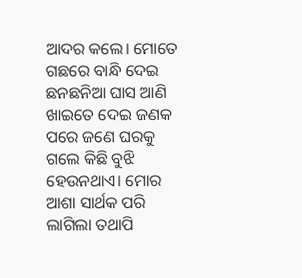ଆଦର କଲେ। ମୋତେ ଗଛରେ ବାନ୍ଧି ଦେଇ ଛନଛନିଆ ଘାସ ଆଣି ଖାଇତେ ଦେଇ ଜଣକ ପରେ ଜଣେ ଘରକୁ ଗଲେ କିଛି ବୁଝି ହେଉନଥାଏ। ମୋର ଆଶା ସାର୍ଥକ ପରି ଲାଗିଲା ତଥାପି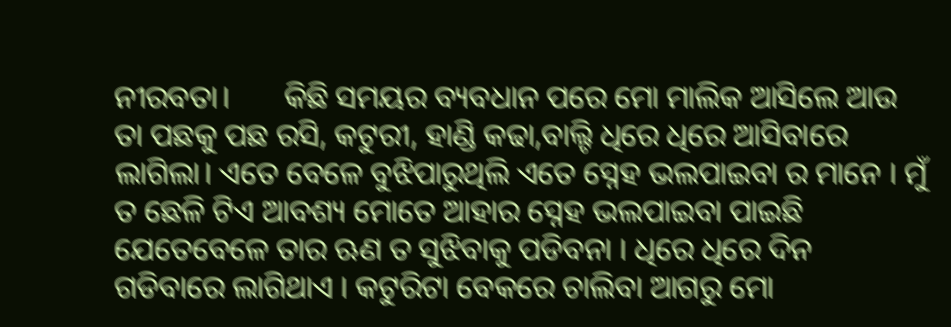ନୀରବତା।       କିଛି ସମୟର ବ୍ୟବଧାନ ପରେ ମୋ ମାଲିକ ଆସିଲେ ଆଉ ତା ପଛକୁ ପଛ ରସି, କଟୁରୀ, ହାଣ୍ଡି କଢା,ବାଲ୍ଟି ଧିରେ ଧିରେ ଆସିବାରେ ଲାଗିଲା। ଏତେ ବେଳେ ବୁଝିପାରୁଥିଲି ଏତେ ସ୍ନେହ ଭଲପାଇବା ର ମାନେ । ମୁଁ ତ ଛେଳି ଟିଏ ଆବଶ୍ୟ ମୋତେ ଆହାର ସ୍ନେହ ଭଲପାଇବା ପାଇଛି ଯେତେବେଳେ ତାର ଋଣ ତ ସୁଝିବାକୁ ପଡିବନା । ଧିରେ ଧିରେ ଦିନ ଗଡିବାରେ ଲାଗିଥାଏ । କଟୁରିଟା ବେକରେ ଚାଲିବା ଆଗରୁ ମୋ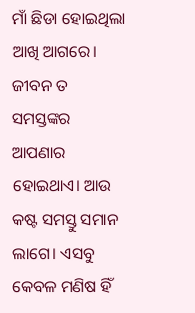ମାଁ ଛିଡା ହୋଇଥିଲା ଆଖି ଆଗରେ।    ଜୀବନ ତ ସମସ୍ତଙ୍କର ଆପଣାର ହୋଇଥାଏ। ଆଉ କଷ୍ଟ ସମସ୍ତୁ ସମାନ ଲାଗେ। ଏସବୁ କେବଳ ମଣିଷ ହିଁ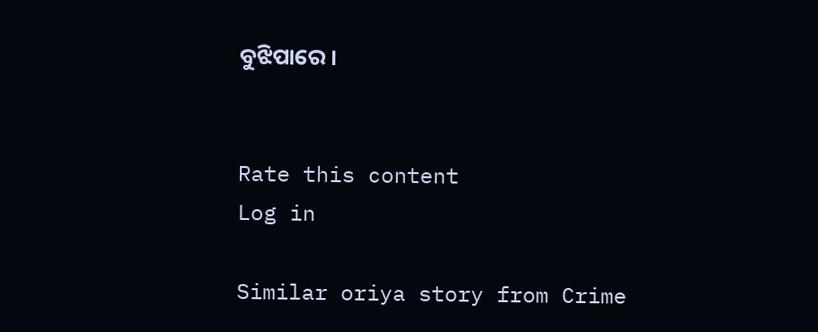ବୁଝିପାରେ ।


Rate this content
Log in

Similar oriya story from Crime